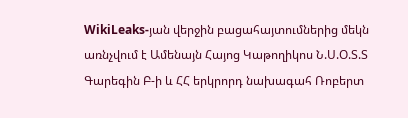WikiLeaks-յան վերջին բացահայտումներից մեկն առնչվում է Ամենայն Հայոց Կաթողիկոս Ն.Ս.Օ.Տ.Տ Գարեգին Բ-ի և ՀՀ երկրորդ նախագահ Ռոբերտ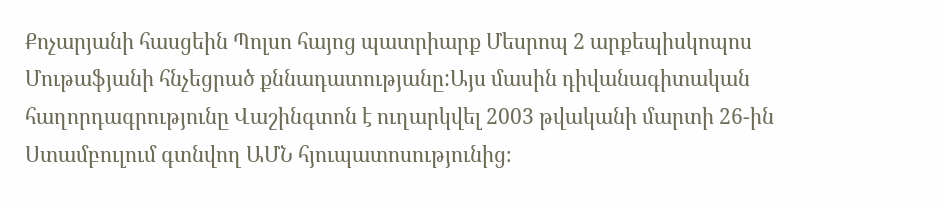Քոչարյանի հասցեին Պոլսո հայոց պատրիարք Մեսրոպ 2 արքեպիսկոպոս Մութաֆյանի հնչեցրած քննադատությանը:Այս մասին դիվանագիտական հաղորդագրությունը Վաշինգտոն է ուղարկվել 2003 թվականի մարտի 26-ին Ստամբուլում գտնվող ԱՄՆ հյուպատոսությունից։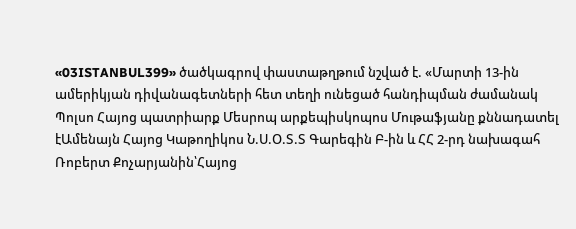«03ISTANBUL399» ծածկագրով փաստաթղթում նշված է. «Մարտի 13-ին ամերիկյան դիվանագետների հետ տեղի ունեցած հանդիպման ժամանակ Պոլսո Հայոց պատրիարք Մեսրոպ արքեպիսկոպոս Մութաֆյանը քննադատել էԱմենայն Հայոց Կաթողիկոս Ն.Ս.Օ.Տ.Տ Գարեգին Բ-ին և ՀՀ 2-րդ նախագահ Ռոբերտ Քոչարյանին՝Հայոց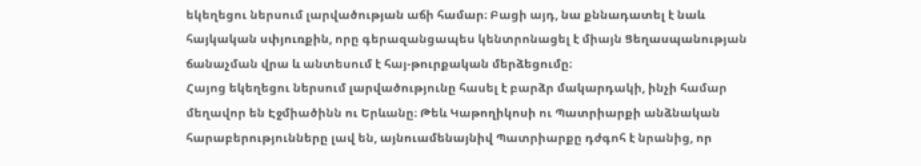եկեղեցու ներսում լարվածության աճի համար։ Բացի այդ, նա քննադատել է նաև հայկական սփյուռքին, որը գերազանցապես կենտրոնացել է միայն Ցեղասպանության ճանաչման վրա և անտեսում է հայ-թուրքական մերձեցումը։
Հայոց եկեղեցու ներսում լարվածությունը հասել է բարձր մակարդակի, ինչի համար մեղավոր են Էջմիածինն ու Երևանը։ Թեև Կաթողիկոսի ու Պատրիարքի անձնական հարաբերությունները լավ են, այնուամենայնիվ Պատրիարքը դժգոհ է նրանից, որ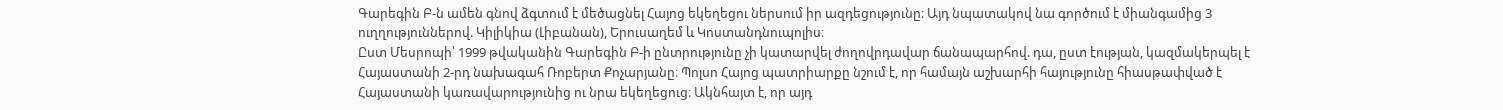Գարեգին Բ-ն ամեն գնով ձգտում է մեծացնել Հայոց եկեղեցու ներսում իր ազդեցությունը։ Այդ նպատակով նա գործում է միանգամից 3 ուղղություններով. Կիլիկիա (Լիբանան), Երուսաղեմ և Կոստանդնուպոլիս։
Ըստ Մեսրոպի՝ 1999 թվականին Գարեգին Բ-ի ընտրությունը չի կատարվել ժողովրդավար ճանապարհով. դա, ըստ էության, կազմակերպել է Հայաստանի 2-րդ նախագահ Ռոբերտ Քոչարյանը։ Պոլսո Հայոց պատրիարքը նշում է, որ համայն աշխարհի հայությունը հիասթափված է Հայաստանի կառավարությունից ու նրա եկեղեցուց։ Ակնհայտ է, որ այդ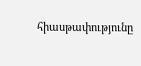հիասթափությունը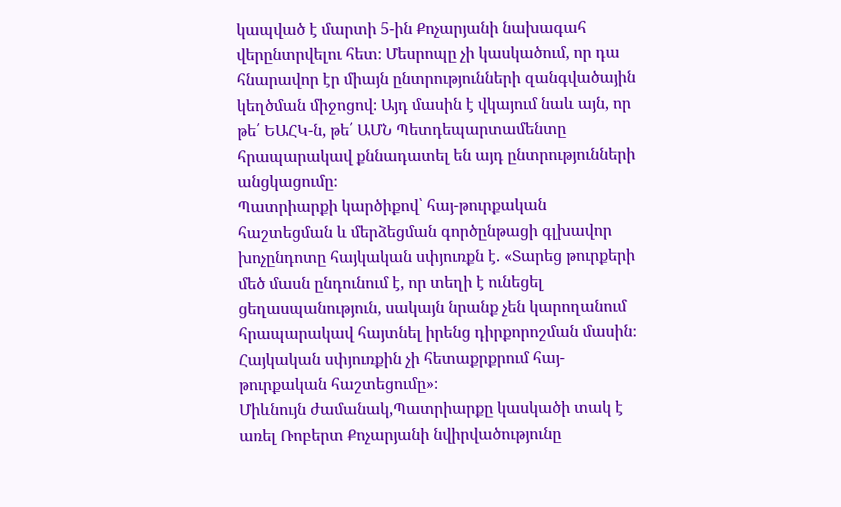կապված է մարտի 5-ին Քոչարյանի նախագահ վերընտրվելու հետ։ Մեսրոպը չի կասկածում, որ դա հնարավոր էր միայն ընտրությունների զանգվածային կեղծման միջոցով։ Այդ մասին է վկայում նաև այն, որ թե՛ ԵԱՀԿ-ն, թե՛ ԱՄՆ Պետդեպարտամենտը հրապարակավ քննադատել են այդ ընտրությունների անցկացումը։
Պատրիարքի կարծիքով՝ հայ-թուրքական հաշտեցման և մերձեցման գործընթացի գլխավոր խոչընդոտը հայկական սփյուռքն է. «Տարեց թուրքերի մեծ մասն ընդունում է, որ տեղի է ունեցել ցեղասպանություն, սակայն նրանք չեն կարողանում հրապարակավ հայտնել իրենց դիրքորոշման մասին։ Հայկական սփյուռքին չի հետաքրքրում հայ-թուրքական հաշտեցումը»։
Միևնույն ժամանակ,Պատրիարքը կասկածի տակ է առել Ռոբերտ Քոչարյանի նվիրվածությունը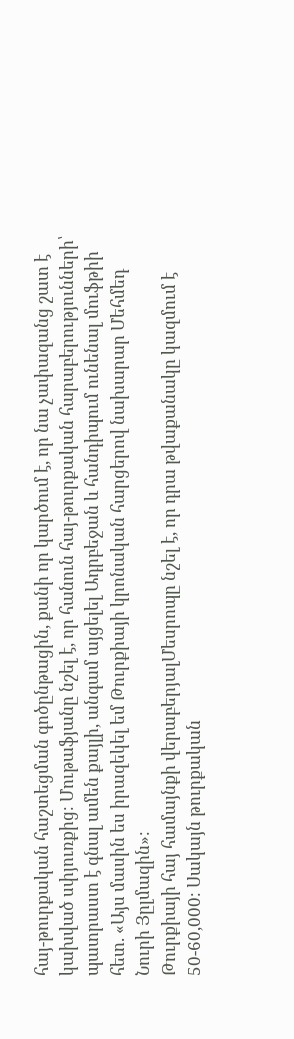հայ-թուրքական հաշտեցման գոծընթացին, քանի որ կարծում է, որ նա չափազանց շատ է կախված սփյուռքից։ Մութաֆյանը նշել է, որ հանուն հայ-թուրքական հարաբերությունների՝ պատրաստ է գնալ ամեն քայլի, անգամ այցելել Ադրբեջան և հանդիպում ունենալ մուֆթիի հետ. «Այս մասին ես իրազեկել եմ Թուրքիայի կրոնական հարցերով նախարար Մեհմեդ Նուրի Յըլմազին»։
Թուրքիայի հայ համայնքի վերաբերյալՄեսրոպը նշել է, որ դրա թվաքանակը կազմում է 50-60,000։ Սակայն թուրքական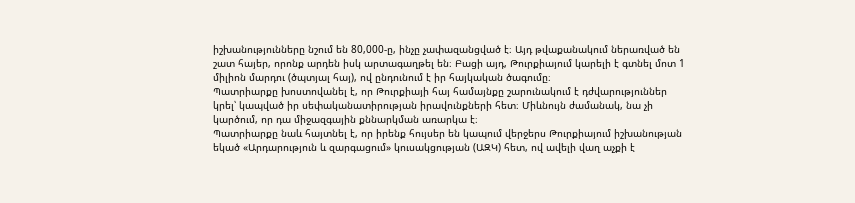իշխանությունները նշում են 80,000-ը, ինչը չափազանցված է։ Այդ թվաքանակում ներառված են շատ հայեր, որոնք արդեն իսկ արտագաղթել են։ Բացի այդ, Թուրքիայում կարելի է գտնել մոտ 1 միլիոն մարդու (ծպտյալ հայ), ով ընդունում է իր հայկական ծագումը։
Պատրիարքը խոստովանել է, որ Թուրքիայի հայ համայնքը շարունակում է դժվարություններ կրել՝ կապված իր սեփականատիրության իրավունքների հետ։ Միևնույն ժամանակ, նա չի կարծում, որ դա միջազգային քննարկման առարկա է։
Պատրիարքը նաև հայտնել է, որ իրենք հույսեր են կապում վերջերս Թուրքիայում իշխանության եկած «Արդարություն և զարգացում» կուսակցության (ԱԶԿ) հետ, ով ավելի վաղ աչքի է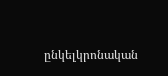ընկելկրոնական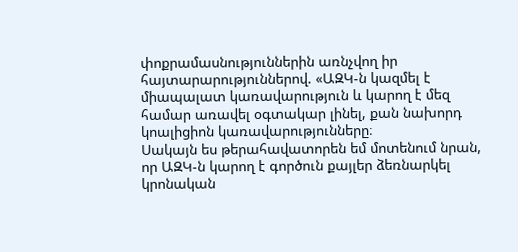փոքրամասնություններին առնչվող իր հայտարարություններով. «ԱԶԿ-ն կազմել է միապալատ կառավարություն և կարող է մեզ համար առավել օգտակար լինել, քան նախորդ կոալիցիոն կառավարությունները։
Սակայն ես թերահավատորեն եմ մոտենում նրան, որ ԱԶԿ-ն կարող է գործուն քայլեր ձեռնարկել կրոնական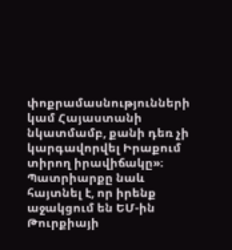փոքրամասնությունների կամ Հայաստանի նկատմամբ, քանի դեռ չի կարգավորվել Իրաքում տիրող իրավիճակը»։ Պատրիարքը նաև հայտնել է, որ իրենք աջակցում են ԵՄ-ին Թուրքիայի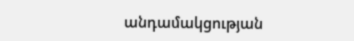անդամակցության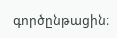գործընթացին։